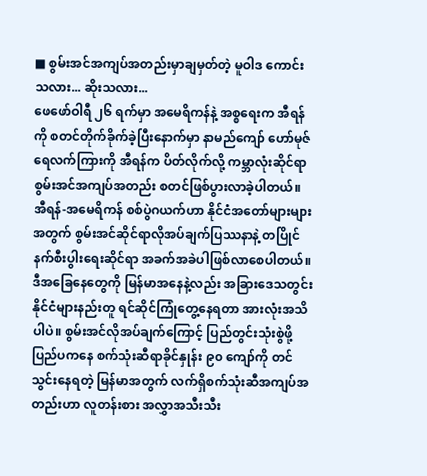■ စွမ်းအင်အကျပ်အတည်းမှာချမှတ်တဲ့ မူဝါဒ ကောင်းသလား... ဆိုးသလား...
ဖေဖော်ဝါရီ ၂၆ ရက်မှာ အမေရိကန်နဲ့ အစ္စရေးက အီရန်ကို စတင်တိုက်ခိုက်ခဲ့ပြီးနောက်မှာ နာမည်ကျော် ဟော်မုဇ်ရေလက်ကြားကို အီရန်က ပိတ်လိုက်လို့ ကမ္ဘာလုံးဆိုင်ရာ စွမ်းအင်အကျပ်အတည်း စတင်ဖြစ်ပွားလာခဲ့ပါတယ်။ အီရန်-အမေရိကန် စစ်ပွဲဂယက်ဟာ နိုင်ငံအတော်များများအတွက် စွမ်းအင်ဆိုင်ရာလိုအပ်ချက်ပြဿနာနဲ့ တပြိုင်နက်စီးပွါးရေးဆိုင်ရာ အခက်အခဲပါဖြစ်လာစေပါတယ်။ ဒီအခြေနေတွေကို မြန်မာအနေနဲ့လည်း အခြားဒေသတွင်းနိုင်ငံများနည်းတူ ရင်ဆိုင်ကြုံတွေ့နေရတာ အားလုံးအသိပါပဲ။ စွမ်းအင်လိုအပ်ချက်ကြောင့် ပြည်တွင်းသုံးစွဲဖို့ ပြည်ပကနေ စက်သုံးဆီရာခိုင်နှုန်း ၉၀ ကျော်ကို တင်သွင်းနေရတဲ့ မြန်မာအတွက် လက်ရှိစက်သုံးဆီအကျပ်အတည်းဟာ လူတန်းစား အလွှာအသီးသီး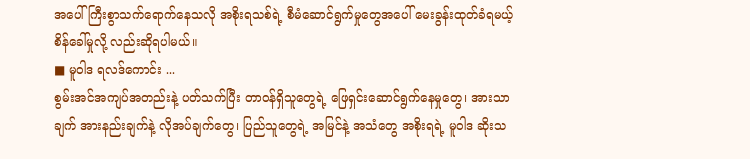အပေါ် ကြီးစွာသက်ရောက်နေသလို အစိုးရသစ်ရဲ့ စီမံဆောင်ရွက်မှုတွေအပေါ် မေးခွန်းထုတ်ခံရမယ့် စိန်ခေါ်မှုလို့ လည်းဆိုရပါမယ်။
■ မူဝါဒ ရလဒ်ကောင်း ...
စွမ်းအင်အကျပ်အတည်းနဲ့ ပတ်သက်ပြီး တာဝန်ရှိသူတွေရဲ့ ဖြေရှင်းဆောင်ရွက်နေမှုတွေ၊ အားသာချက် အားနည်းချက်နဲ့ လိုအပ်ချက်တွေ၊ ပြည်သူတွေရဲ့ အမြင်နဲ့ အသံတွေ အစိုးရရဲ့ မူဝါဒ ဆိုးသ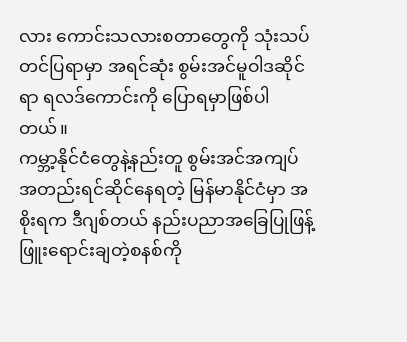လား ကောင်းသလားစတာတွေကို သုံးသပ်တင်ပြရာမှာ အရင်ဆုံး စွမ်းအင်မူဝါဒဆိုင်ရာ ရလဒ်ကောင်းကို ပြောရမှာဖြစ်ပါတယ်။
ကမ္ဘာ့နိုင်ငံတွေနဲ့နည်းတူ စွမ်းအင်အကျပ်အတည်းရင်ဆိုင်နေရတဲ့ မြန်မာနိုင်ငံမှာ အစိုးရက ဒီဂျစ်တယ် နည်းပညာအခြေပြုဖြန့်ဖြူးရောင်းချတဲ့စနစ်ကို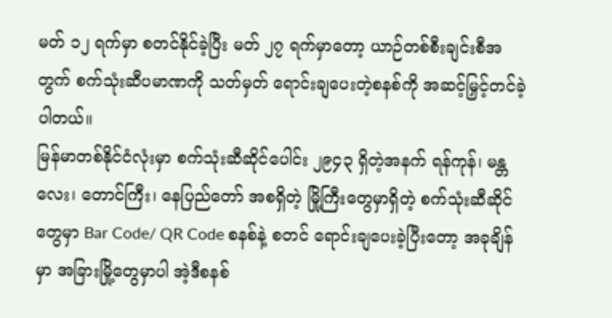မတ် ၁၂ ရက်မှာ စတင်နိုင်ခဲ့ပြီး မတ် ၂၇ ရက်မှာတော့ ယာဉ်တစ်စီးချင်းစီအတွက် စက်သုံးဆီပမာဏကို သတ်မှတ် ရောင်းချပေးတဲ့စနစ်ကို အဆင့်မြှင့်တင်ခဲ့ပါတယ်။
မြန်မာတစ်နိုင်ငံလုံးမှာ စက်သုံးဆီဆိုင်ပေါင်း ၂၉၄၃ ရှိတဲ့အနက် ရန်ကုန်၊ မန္တလေး၊ တောင်ကြီး၊ နေပြည်တော် အစရှိတဲ့ မြို့ကြီးတွေမှာရှိတဲ့ စက်သုံးဆီဆိုင်တွေမှာ Bar Code/ QR Code စနစ်နဲ့ စတင် ရောင်းချပေးခဲ့ပြီးတော့ အခုချိန်မှာ အခြားမြို့တွေမှာပါ အဲ့ဒီစနစ်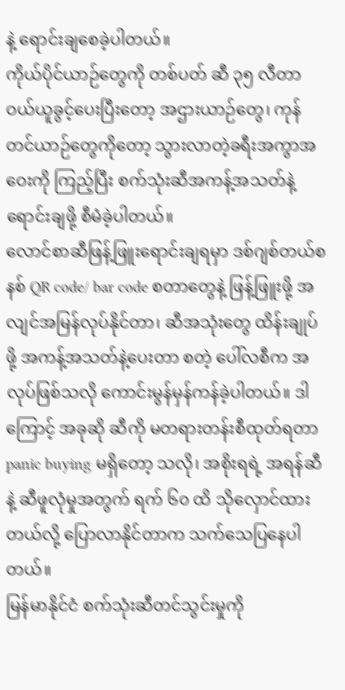နဲ့ ရောင်းချစေခဲ့ပါတယ်။
ကိုယ်ပိုင်ယာဉ်တွေကို တစ်ပတ် ဆီ ၃၅ လီတာ ဝယ်ယူခွင့်ပေးပြီးတော့ အဌားယာဉ်တွေ၊ ကုန်တင်ယာဉ်တွေကိုတော့ သွားလာတဲ့ခရီးအကွာအဝေးကို ကြည့်ပြီး စက်သုံးဆီအကန့်အသတ်နဲ့ ရောင်းချဖို့ စီမံခဲ့ပါတယ်။
လောင်စာဆီဖြန့်ဖြူးရောင်းချရမှာ ဒစ်ဂျစ်တယ်စနစ် QR code/ bar code စတာတွေနဲ့ ဖြန့်ဖြူးဖို့ အလျင်အမြန်လုပ်နိုင်တာ၊ ဆီအသုံးတွေ ထိန်းချုပ်ဖို့ အကန့်အသတ်နဲ့ပေးတာ စတဲ့ ပေါ်လစီက အလုပ်ဖြစ်သလို ကောင်းမွန်မှန်ကန်ခဲ့ပါတယ်။ ဒါကြောင့် အခုဆို ဆီကို မတရားတန်းစီထုတ်ရတာ panic buying မရှိတော့ သလို၊ အစိုးရရဲ့ အရန်ဆီနဲ့ ဆီဖူလုံမှုအတွက် ရက် ၆၀ ထိ သိုလှောင်ထားတယ်လို့ ပြောလာနိုင်တာက သက်သေပြနေပါတယ်။
မြန်မာနိုင်ငံ စက်သုံးဆီတင်သွင်းမှုကို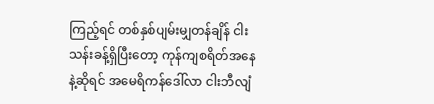ကြည့်ရင် တစ်နှစ်ပျမ်းမျှတန်ချိန် ငါးသန်းခန့်ရှိပြီးတော့ ကုန်ကျစရိတ်အနေနဲ့ဆိုရင် အမေရိကန်ဒေါ်လာ ငါးဘီလျံ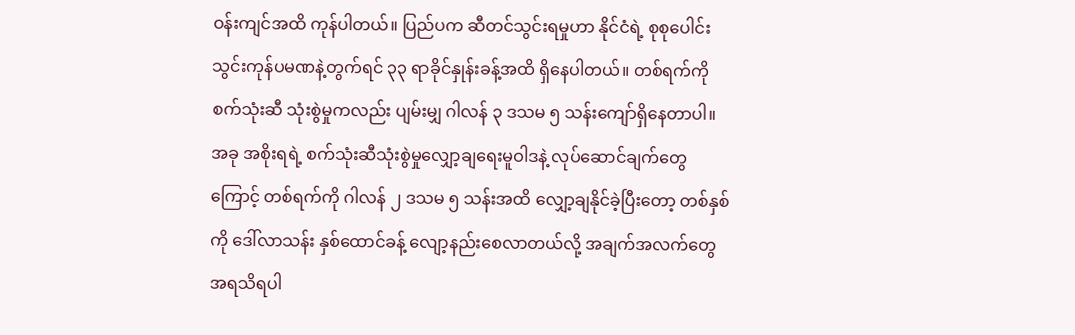ဝန်းကျင်အထိ ကုန်ပါတယ်။ ပြည်ပက ဆီတင်သွင်းရမှုဟာ နိုင်ငံရဲ့ စုစုပေါင်း သွင်းကုန်ပမဏနဲ့တွက်ရင် ၃၃ ရာခိုင်နှုန်းခန့်အထိ ရှိနေပါတယ်။ တစ်ရက်ကို စက်သုံးဆီ သုံးစွဲမှုကလည်း ပျမ်းမျှ ဂါလန် ၃ ဒသမ ၅ သန်းကျော်ရှိနေတာပါ။ အခု အစိုးရရဲ့ စက်သုံးဆီသုံးစွဲမှုလျှော့ချရေးမူဝါဒနဲ့ လုပ်ဆောင်ချက်တွေကြောင့် တစ်ရက်ကို ဂါလန် ၂ ဒသမ ၅ သန်းအထိ လျှော့ချနိုင်ခဲ့ပြီးတော့ တစ်နှစ်ကို ဒေါ်လာသန်း နှစ်ထောင်ခန့် လျော့နည်းစေလာတယ်လို့ အချက်အလက်တွေအရသိရပါ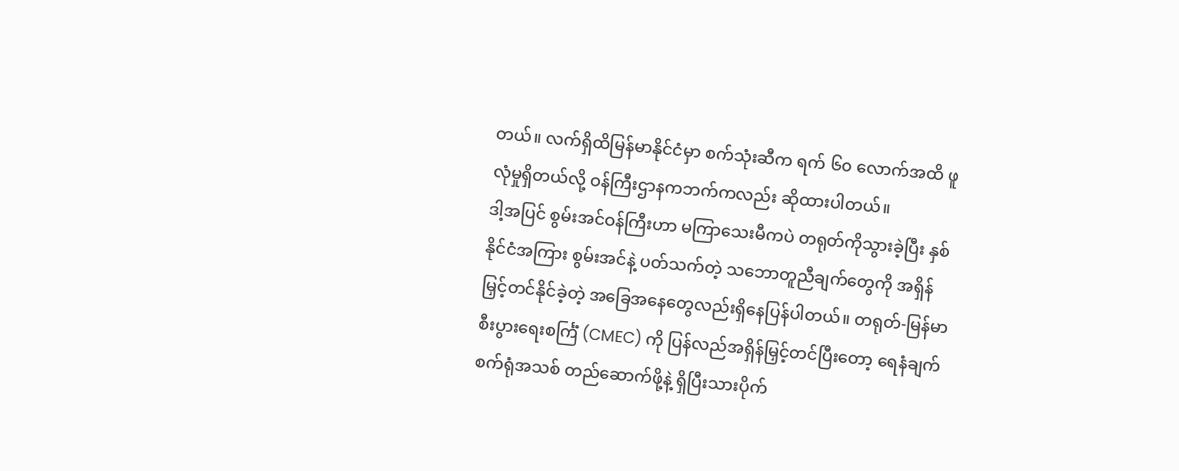တယ်။ လက်ရှိထိမြန်မာနိုင်ငံမှာ စက်သုံးဆီက ရက် ၆၀ လောက်အထိ ဖူလုံမှုရှိတယ်လို့ ဝန်ကြီးဌာနကဘက်ကလည်း ဆိုထားပါတယ်။
ဒါ့အပြင် စွမ်းအင်ဝန်ကြီးဟာ မကြာသေးမီကပဲ တရုတ်ကိုသွားခဲ့ပြီး နှစ်နိုင်ငံအကြား စွမ်းအင်နဲ့ ပတ်သက်တဲ့ သဘောတူညီချက်တွေကို အရှိန်မြှင့်တင်နိုင်ခဲ့တဲ့ အခြေအနေတွေလည်းရှိနေပြန်ပါတယ်။ တရုတ်-မြန်မာ စီးပွားရေးစင်္ကြံ (CMEC) ကို ပြန်လည်အရှိန်မြှင့်တင်ပြီးတော့ ရေနံချက်စက်ရုံအသစ် တည်ဆောက်ဖို့နဲ့ ရှိပြီးသားပိုက်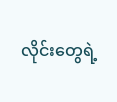လိုင်းတွေရဲ့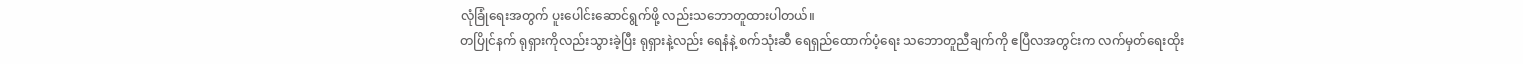လုံခြုံရေးအတွက် ပူးပေါင်းဆောင်ရွက်ဖို့ လည်းသဘောတူထားပါတယ်။
တပြိုင်နက် ရုရှားကိုလည်းသွားခဲ့ပြီး ရုရှားနဲ့လည်း ရေနံနဲ့ စက်သုံးဆီ ရေရှည်ထောက်ပံ့ရေး သဘောတူညီချက်ကို ဧပြီလအတွင်းက လက်မှတ်ရေးထိုး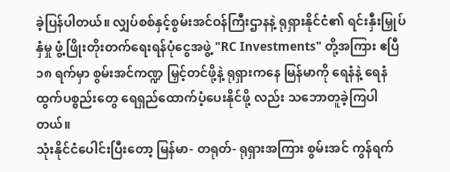ခဲ့ပြန်ပါတယ်။ လျှပ်စစ်နှင့်စွမ်းအင်ဝန်ကြီးဌာနနဲ့ ရုရှားနိုင်ငံ၏ ရင်းနှီးမြှုပ်နှံမှု ဖွံ့ဖြိုးတိုးတက်ရေးရန်ပုံငွေအဖွဲ့ "RC Investments" တို့အကြား ဧပြီ ၁၈ ရက်မှာ စွမ်းအင်ကဏ္ဍ မြှင့်တင်ဖို့နဲ့ ရုရှားကနေ မြန်မာကို ရေနံနဲ့ ရေနံထွက်ပစ္စည်းတွေ ရေရှည်ထောက်ပံ့ပေးနိုင်ဖို့ လည်း သဘောတူခဲ့ကြပါတယ်။
သုံးနိုင်ငံပေါင်းပြီးတော့ မြန်မာ- တရုတ်- ရုရှားအကြား စွမ်းအင် ကွန်ရက်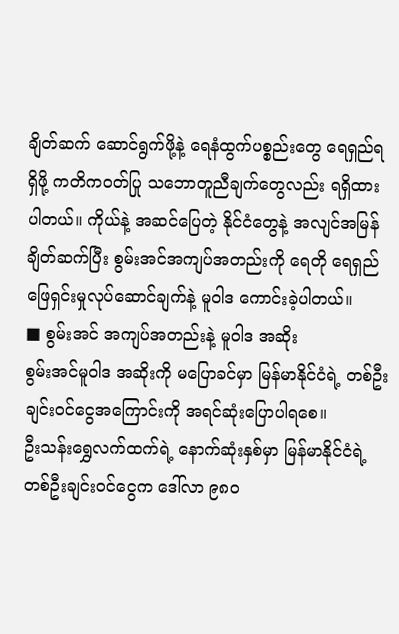ချိတ်ဆက် ဆောင်ရွက်ဖို့နဲ့ ရေနံထွက်ပစ္စည်းတွေ ရေရှည်ရရှိဖို့ ကတိကဝတ်ပြု သဘောတူညီချက်တွေလည်း ရရှိထားပါတယ်။ ကိုယ်နဲ့ အဆင်ပြေတဲ့ နိုင်ငံတွေနဲ့ အလျင်အမြန်ချိတ်ဆက်ပြီး စွမ်းအင်အကျပ်အတည်းကို ရေတို ရေရှည် ဖြေရှင်းမှုလုပ်ဆောင်ချက်နဲ့ မူဝါဒ ကောင်းခဲ့ပါတယ်။
■ စွမ်းအင် အကျပ်အတည်းနဲ့ မူဝါဒ အဆိုး
စွမ်းအင်မူဝါဒ အဆိုးကို မပြောခင်မှာ မြန်မာနိုင်ငံရဲ့ တစ်ဦးချင်းဝင်ငွေအကြောင်းကို အရင်ဆုံးပြောပါရစေ။
ဦးသန်းရွှေလက်ထက်ရဲ့ နောက်ဆုံးနှစ်မှာ မြန်မာနိုင်ငံရဲ့ တစ်ဦးချင်းဝင်ငွေက ဒေါ်လာ ၉၈၀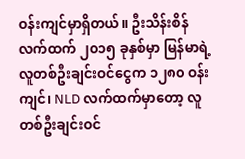ဝန်းကျင်မှာရှိတယ်။ ဦးသိန်းစိန်လက်ထက် ၂၀၁၅ ခုနှစ်မှာ မြန်မာရဲ့လူတစ်ဦးချင်းဝင်ငွေက ၁၂၈၀ ဝန်းကျင်၊ NLD လက်ထက်မှာတော့ လူတစ်ဦးချင်းဝင်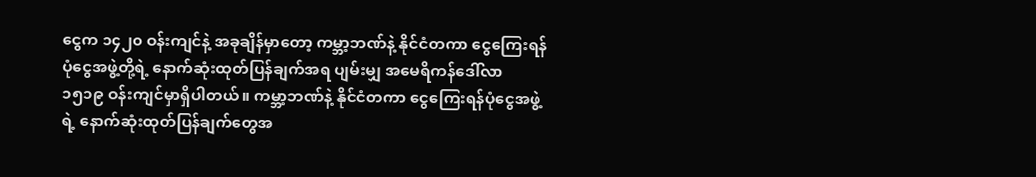ငွေက ၁၄၂၀ ဝန်းကျင်နဲ့ အခုချိန်မှာတော့ ကမ္ဘာ့ဘဏ်နဲ့ နိုင်ငံတကာ ငွေကြေးရန်ပုံငွေအဖွဲ့တို့ရဲ့ နောက်ဆုံးထုတ်ပြန်ချက်အရ ပျမ်းမျှ အမေရိကန်ဒေါ်လာ ၁၅၁၉ ဝန်းကျင်မှာရှိပါတယ်။ ကမ္ဘာ့ဘဏ်နဲ့ နိုင်ငံတကာ ငွေကြေးရန်ပုံငွေအဖွဲ့ရဲ့ နောက်ဆုံးထုတ်ပြန်ချက်တွေအ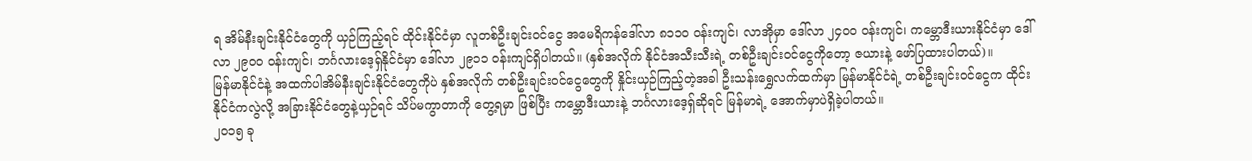ရ အိမ်နီးချင်းနိုင်ငံတွေကို ယှဉ်ကြည့်ရင် ထိုင်းနိုင်ငံမှာ လူတစ်ဦးချင်းဝင်ငွေ အမေရိကန်ဒေါ်လာ ၈၁၁၀ ဝန်းကျင်၊ လာအိုမှာ ဒေါ်လာ ၂၄၀၀ ဝန်းကျင်၊ ကမ္ဘောဒီးယားနိုင်ငံမှာ ဒေါ်လာ ၂၉၀၀ ဝန်းကျင်၊ ဘင်္ဂလားဒေ့ရှ်နိုင်ငံမှာ ဒေါ်လာ ၂၉၁၁ ဝန်းကျင်ရှိပါတယ်။ (နှစ်အလိုက် နိုင်ငံအသီးသီးရဲ့ တစ်ဦးချင်းဝင်ငွေကိုတော့ ဇယားနဲ့ ဖော်ပြထားပါတယ်)။
မြန်မာနိုင်ငံနဲ့ အထက်ပါအိမ်နီးချင်းနိုင်ငံတွေကိုပဲ နှစ်အလိုက် တစ်ဦးချင်းဝင်ငွေတွေကို နှိုင်းယှဉ်ကြည့်တဲ့အခါ ဦးသန်းရွှေလက်ထက်မှာ မြန်မာနိုင်ငံရဲ့ တစ်ဦးချင်းဝင်ငွေက ထိုင်းနိုင်ငံကလွဲလို့ အခြားနိုင်ငံတွေနဲ့ယှဉ်ရင် သိပ်မကွာတာကို တွေ့ရမှာ ဖြစ်ပြီး ကမ္ဘောဒီးယားနဲ့ ဘင်္ဂလားဒေ့ရှ်ဆိုရင် မြန်မာရဲ့ အောက်မှာပဲရှိခဲ့ပါတယ်။
၂၀၁၅ ခု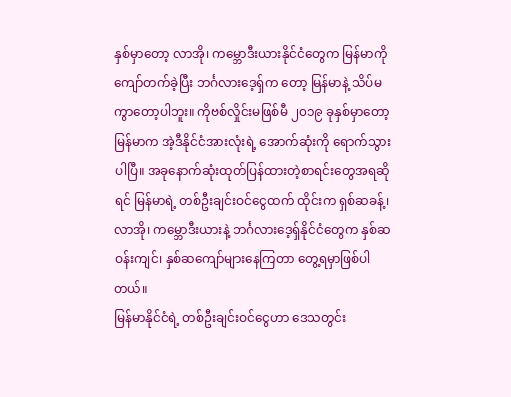နှစ်မှာတော့ လာအို၊ ကမ္ဘောဒီးယားနိုင်ငံတွေက မြန်မာကို ကျော်တက်ခဲ့ပြီး ဘင်္ဂလားဒေ့ရှ်က တော့ မြန်မာနဲ့ သိပ်မကွာတော့ပါဘူး။ ကိုဗစ်လှိုင်းမဖြစ်မီ ၂၀၁၉ ခုနှစ်မှာတော့ မြန်မာက အဲ့ဒီနိုင်ငံအားလုံးရဲ့ အောက်ဆုံးကို ရောက်သွားပါပြီ။ အခုနောက်ဆုံးထုတ်ပြန်ထားတဲ့စာရင်းတွေအရဆိုရင် မြန်မာရဲ့ တစ်ဦးချင်းဝင်ငွေထက် ထိုင်းက ရှစ်ဆခန့်၊ လာအို၊ ကမ္ဘောဒီးယားနဲ့ ဘင်္ဂလားဒေ့ရှ်နိုင်ငံတွေက နှစ်ဆ ဝန်းကျင်၊ နှစ်ဆကျော်များနေကြတာ တွေ့ရမှာဖြစ်ပါတယ်။
မြန်မာနိုင်ငံရဲ့ တစ်ဦးချင်းဝင်ငွေဟာ ဒေသတွင်း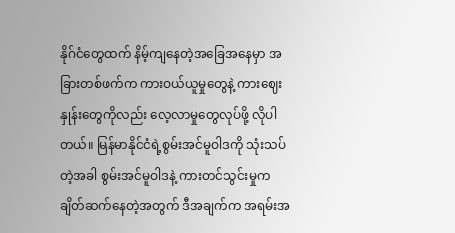နိုဂ်ငံတွေထက် နိမ့်ကျနေတဲ့အခြေအနေမှာ အခြားတစ်ဖက်က ကားဝယ်ယူမှုတွေနဲ့ ကားဈေးနှုန်းတွေကိုလည်း လေ့လာမှုတွေလုပ်ဖို့ လိုပါတယ်။ မြန်မာနိုင်ငံရဲ့စွမ်းအင်မူဝါဒကို သုံးသပ်တဲ့အခါ စွမ်းအင်မူဝါဒနဲ့ ကားတင်သွင်းမှုက ချိတ်ဆက်နေတဲ့အတွက် ဒီအချက်က အရမ်းအ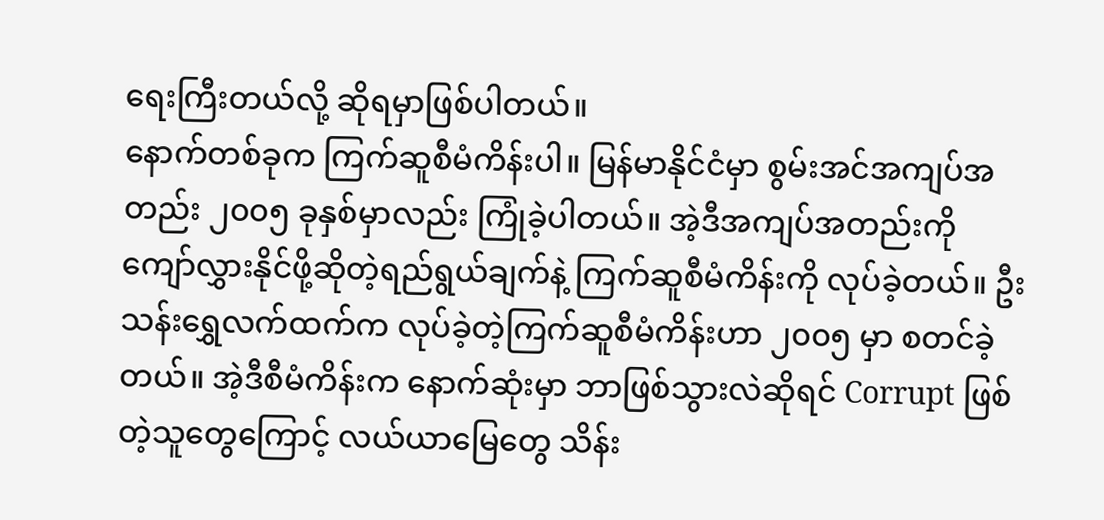ရေးကြီးတယ်လို့ ဆိုရမှာဖြစ်ပါတယ်။
နောက်တစ်ခုက ကြက်ဆူစီမံကိန်းပါ။ မြန်မာနိုင်ငံမှာ စွမ်းအင်အကျပ်အတည်း ၂၀၀၅ ခုနှစ်မှာလည်း ကြုံခဲ့ပါတယ်။ အဲ့ဒီအကျပ်အတည်းကို ကျော်လွှားနိုင်ဖို့ဆိုတဲ့ရည်ရွယ်ချက်နဲ့ ကြက်ဆူစီမံကိန်းကို လုပ်ခဲ့တယ်။ ဦးသန်းရွှေလက်ထက်က လုပ်ခဲ့တဲ့ကြက်ဆူစီမံကိန်းဟာ ၂၀၀၅ မှာ စတင်ခဲ့တယ်။ အဲ့ဒီစီမံကိန်းက နောက်ဆုံးမှာ ဘာဖြစ်သွားလဲဆိုရင် Corrupt ဖြစ်တဲ့သူတွေကြောင့် လယ်ယာမြေတွေ သိန်း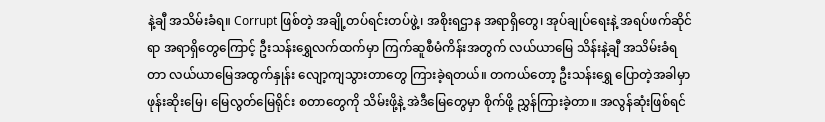နဲ့ချီ အသိမ်းခံရ။ Corrupt ဖြစ်တဲ့ အချို့တပ်ရင်းတပ်ဖွဲ့၊ အစိုးရဌာန အရာရှိတွေ၊ အုပ်ချုပ်ရေးနဲ့ အရပ်ဖက်ဆိုင်ရာ အရာရှိတွေကြောင့် ဦးသန်းရွှေလက်ထက်မှာ ကြက်ဆူစီမံကိန်းအတွက် လယ်ယာမြေ သိန်းနဲ့ချီ အသိမ်းခံရတာ လယ်ယာမြေအထွက်နှုန်း လျော့ကျသွားတာတွေ ကြားခဲ့ရတယ်။ တကယ်တော့ ဦးသန်းရွှေ ပြောတဲ့အခါမှာ ဖုန်းဆိုးမြေ၊ မြေလွတ်မြေရိုင်း စတာတွေကို သိမ်းဖို့နဲ့ အဲဒီမြေတွေမှာ စိုက်ဖို့ ညွှန်ကြားခဲ့တာ။ အလွန်ဆုံးဖြစ်ရင်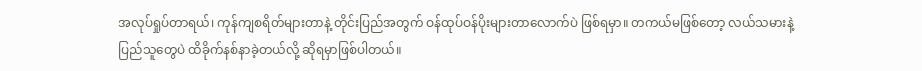အလုပ်ရှုပ်တာရယ်၊ ကုန်ကျစရိတ်များတာနဲ့ တိုင်းပြည်အတွက် ဝန်ထုပ်ဝန်ပိုးများတာလောက်ပဲ ဖြစ်ရမှာ။ တကယ်မဖြစ်တော့ လယ်သမားနဲ့ ပြည်သူတွေပဲ ထိခိုက်နစ်နာခဲ့တယ်လို့ ဆိုရမှာဖြစ်ပါတယ်။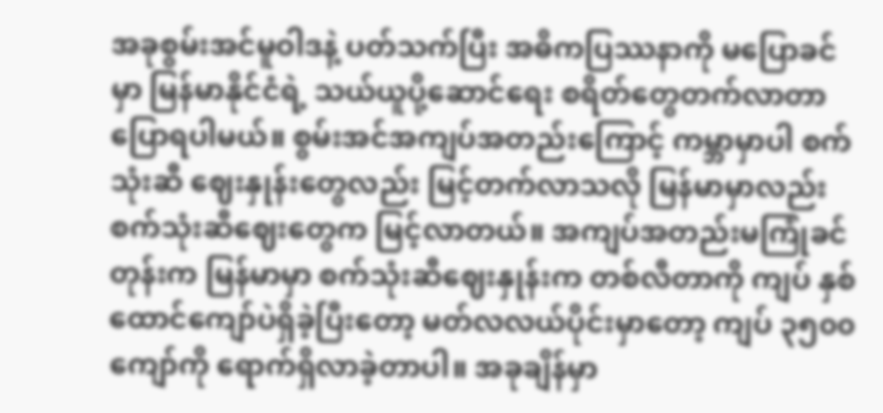အခုစွမ်းအင်မူဝါဒနဲ့ ပတ်သက်ပြီး အဓိကပြဿနာကို မပြောခင်မှာ မြန်မာနိုင်ငံရဲ့ သယ်ယူပို့ဆောင်ရေး စရိတ်တွေတက်လာတာ ပြောရပါမယ်။ စွမ်းအင်အကျပ်အတည်းကြောင့် ကမ္ဘာမှာပါ စက်သုံးဆီ ဈေးနှုန်းတွေလည်း မြင့်တက်လာသလို မြန်မာမှာလည်း စက်သုံးဆီဈေးတွေက မြင့်လာတယ်။ အကျပ်အတည်းမကြုံခင်တုန်းက မြန်မာမှာ စက်သုံးဆီဈေးနှုန်းက တစ်လီတာကို ကျပ် နှစ်ထောင်ကျော်ပဲရှိခဲ့ပြီးတော့ မတ်လလယ်ပိုင်းမှာတော့ ကျပ် ၃၅၀၀ ကျော်ကို ရောက်ရှိလာခဲ့တာပါ။ အခုချိန်မှာ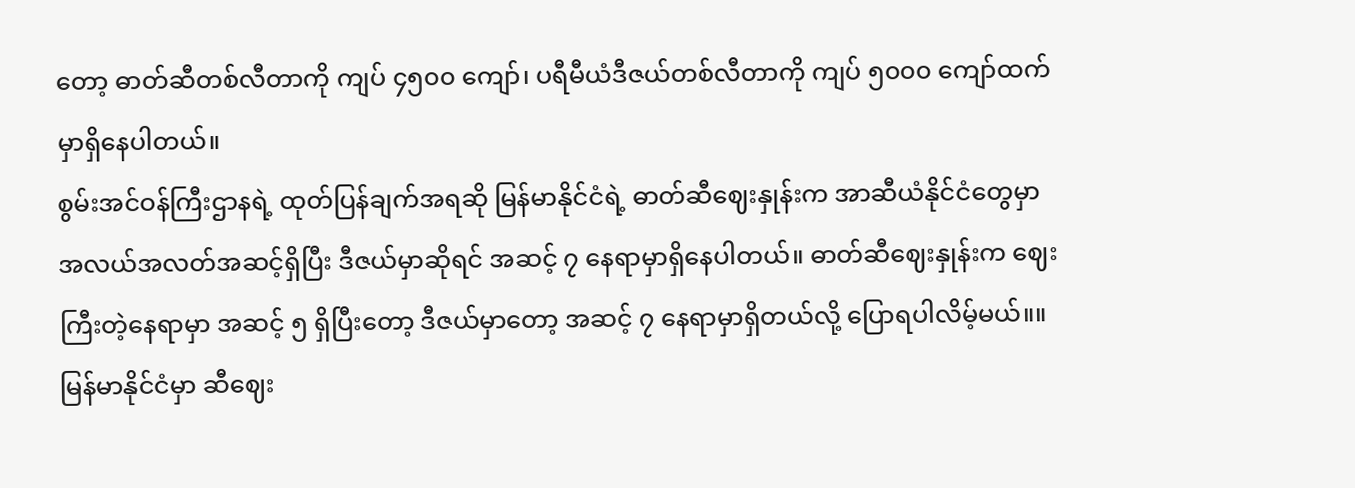တော့ ဓာတ်ဆီတစ်လီတာကို ကျပ် ၄၅၀၀ ကျော်၊ ပရီမီယံဒီဇယ်တစ်လီတာကို ကျပ် ၅၀၀၀ ကျော်ထက်မှာရှိနေပါတယ်။
စွမ်းအင်ဝန်ကြီးဌာနရဲ့ ထုတ်ပြန်ချက်အရဆို မြန်မာနိုင်ငံရဲ့ ဓာတ်ဆီဈေးနှုန်းက အာဆီယံနိုင်ငံတွေမှာ အလယ်အလတ်အဆင့်ရှိပြီး ဒီဇယ်မှာဆိုရင် အဆင့် ၇ နေရာမှာရှိနေပါတယ်။ ဓာတ်ဆီဈေးနှုန်းက ဈေးကြီးတဲ့နေရာမှာ အဆင့် ၅ ရှိပြီးတော့ ဒီဇယ်မှာတော့ အဆင့် ၇ နေရာမှာရှိတယ်လို့ ပြောရပါလိမ့်မယ်။။
မြန်မာနိုင်ငံမှာ ဆီဈေး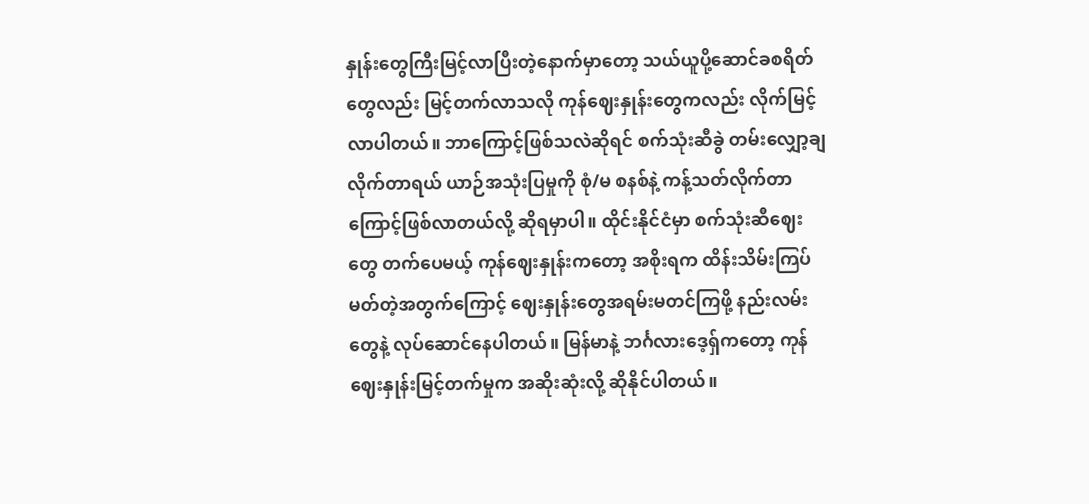နှုန်းတွေကြီးမြင့်လာပြီးတဲ့နောက်မှာတော့ သယ်ယူပို့ဆောင်ခစရိတ်တွေလည်း မြင့်တက်လာသလို ကုန်ဈေးနှုန်းတွေကလည်း လိုက်မြင့်လာပါတယ်။ ဘာကြောင့်ဖြစ်သလဲဆိုရင် စက်သုံးဆီခွဲ တမ်းလျှော့ချလိုက်တာရယ် ယာဉ်အသုံးပြမှုကို စုံ/မ စနစ်နဲ့ ကန့်သတ်လိုက်တာကြောင့်ဖြစ်လာတယ်လို့ ဆိုရမှာပါ။ ထိုင်းနိုင်ငံမှာ စက်သုံးဆီဈေးတွေ တက်ပေမယ့် ကုန်ဈေးနှုန်းကတော့ အစိုးရက ထိန်းသိမ်းကြပ်မတ်တဲ့အတွက်ကြောင့် ဈေးနှုန်းတွေအရမ်းမတင်ကြဖို့ နည်းလမ်းတွေနဲ့ လုပ်ဆောင်နေပါတယ်။ မြန်မာနဲ့ ဘင်္ဂလားဒေ့ရှ်ကတော့ ကုန်ဈေးနှုန်းမြင့်တက်မှုက အဆိုးဆုံးလို့ ဆိုနိုင်ပါတယ်။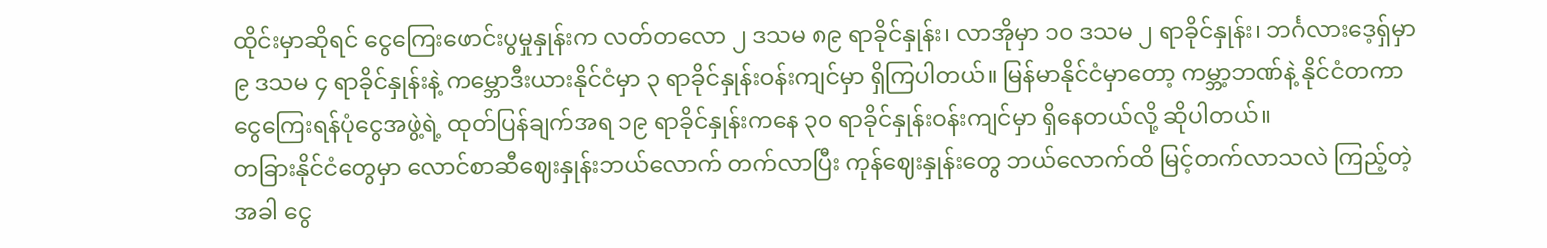ထိုင်းမှာဆိုရင် ငွေကြေးဖောင်းပွမှုနှုန်းက လတ်တလော ၂ ဒသမ ၈၉ ရာခိုင်နှုန်း၊ လာအိုမှာ ၁၀ ဒသမ ၂ ရာခိုင်နှုန်း၊ ဘင်္ဂလားဒေ့ရှ်မှာ ၉ ဒသမ ၄ ရာခိုင်နှုန်းနဲ့ ကမ္ဘောဒီးယားနိုင်ငံမှာ ၃ ရာခိုင်နှုန်းဝန်းကျင်မှာ ရှိကြပါတယ်။ မြန်မာနိုင်ငံမှာတော့ ကမ္ဘာ့ဘဏ်နဲ့ နိုင်ငံတကာငွေကြေးရန်ပုံငွေအဖွဲ့ရဲ့ ထုတ်ပြန်ချက်အရ ၁၉ ရာခိုင်နှုန်းကနေ ၃၀ ရာခိုင်နှုန်းဝန်းကျင်မှာ ရှိနေတယ်လို့ ဆိုပါတယ်။
တခြားနိုင်ငံတွေမှာ လောင်စာဆီဈေးနှုန်းဘယ်လောက် တက်လာပြီး ကုန်ဈေးနှုန်းတွေ ဘယ်လောက်ထိ မြင့်တက်လာသလဲ ကြည့်တဲ့အခါ ငွေ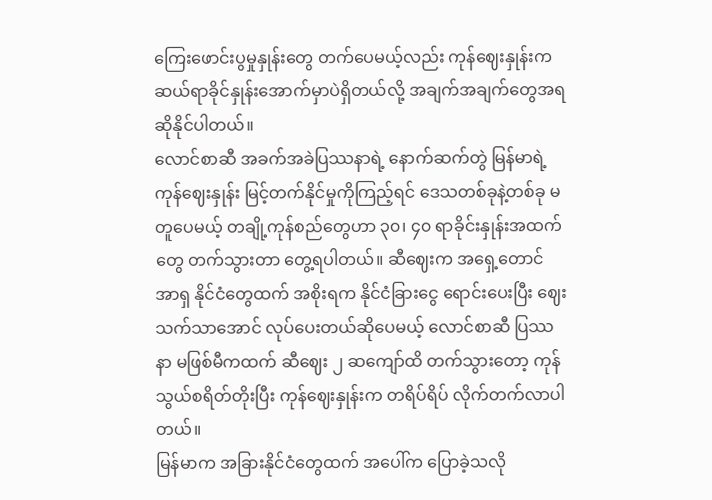ကြေးဖောင်းပွမှုနှုန်းတွေ တက်ပေမယ့်လည်း ကုန်ဈေးနှုန်းက ဆယ်ရာခိုင်နှုန်းအောက်မှာပဲရှိတယ်လို့ အချက်အချက်တွေအရဆိုနိုင်ပါတယ်။
လောင်စာဆီ အခက်အခဲပြဿနာရဲ့ နောက်ဆက်တွဲ မြန်မာရဲ့ ကုန်ဈေးနှုန်း မြင့်တက်နိုင်မှုကိုကြည့်ရင် ဒေသတစ်ခုနဲ့တစ်ခု မတူပေမယ့် တချို့ကုန်စည်တွေဟာ ၃၀၊ ၄၀ ရာခိုင်းနှုန်းအထက်တွေ တက်သွားတာ တွေ့ရပါတယ်။ ဆီဈေးက အရှေ့တောင်အာရှ နိုင်ငံတွေထက် အစိုးရက နိုင်ငံခြားငွေ ရောင်းပေးပြီး ဈေးသက်သာအောင် လုပ်ပေးတယ်ဆိုပေမယ့် လောင်စာဆီ ပြဿနာ မဖြစ်မီကထက် ဆီဈေး ၂ ဆကျော်ထိ တက်သွားတော့ ကုန်သွယ်စရိတ်တိုးပြီး ကုန်ဈေးနှုန်းက တရိပ်ရိပ် လိုက်တက်လာပါတယ်။
မြန်မာက အခြားနိုင်ငံတွေထက် အပေါ်က ပြောခဲ့သလို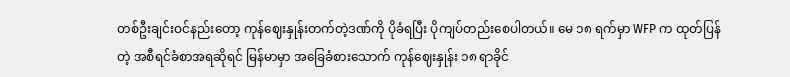တစ်ဦးချင်းဝင်နည်းတော့ ကုန်ဈေးနှုန်းတက်တဲ့ဒဏ်ကို ပိုခံရပြီး ပိုကျပ်တည်းစေပါတယ်။ မေ ၁၈ ရက်မှာ WFP က ထုတ်ပြန်တဲ့ အစီရင်ခံစာအရဆိုရင် မြန်မာမှာ အခြေခံစားသောက် ကုန်ဈေးနှုန်း ၁၈ ရာခိုင်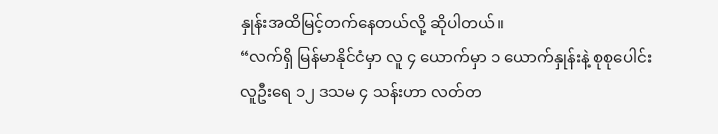နှုန်းအထိမြင့်တက်နေတယ်လို့ ဆိုပါတယ်။
“လက်ရှိ မြန်မာနိုင်ငံမှာ လူ ၄ ယောက်မှာ ၁ ယောက်နှုန်းနဲ့ စုစုပေါင်း လူဦးရေ ၁၂ ဒသမ ၄ သန်းဟာ လတ်တ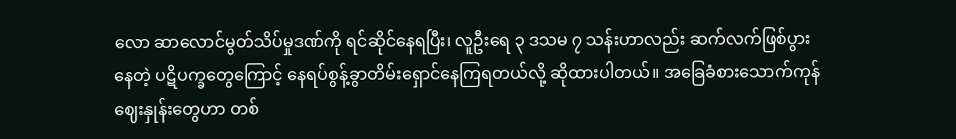လော ဆာလောင်မွတ်သိပ်မှုဒဏ်ကို ရင်ဆိုင်နေရပြီး၊ လူဦးရေ ၃ ဒသမ ၇ သန်းဟာလည်း ဆက်လက်ဖြစ်ပွားနေတဲ့ ပဋိပက္ခတွေကြောင့် နေရပ်စွန့်ခွာတိမ်းရှောင်နေကြရတယ်လို့ ဆိုထားပါတယ်။ အခြေခံစားသောက်ကုန်ဈေးနှုန်းတွေဟာ တစ်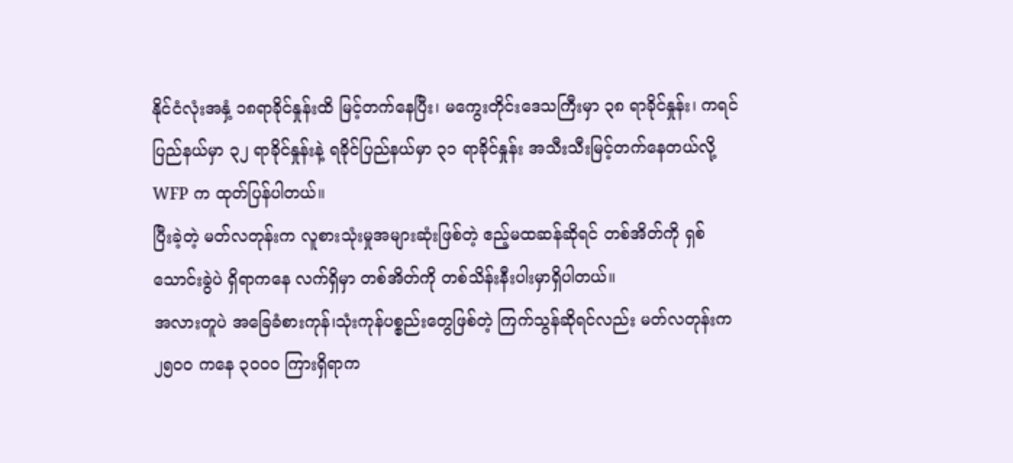နိုင်ငံလုံးအနှံ့ ၁၈ရာခိုင်နှုန်းထိ မြင့်တက်နေပြီး၊ မကွေးတိုင်းဒေသကြီးမှာ ၃၈ ရာခိုင်နှုန်း၊ ကရင်ပြည်နယ်မှာ ၃၂ ရာခိုင်နှုန်းနဲ့ ရခိုင်ပြည်နယ်မှာ ၃၁ ရာခိုင်နှုန်း အသီးသီးမြင့်တက်နေတယ်လို့ WFP က ထုတ်ပြန်ပါတယ်။
ပြီးခဲ့တဲ့ မတ်လတုန်းက လူစားသုံးမှုအများဆုံးဖြစ်တဲ့ ဧည့်မထဆန်ဆိုရင် တစ်အိတ်ကို ရှစ်သောင်းခွဲပဲ ရှိရာကနေ လက်ရှိမှာ တစ်အိတ်ကို တစ်သိန်းနီးပါးမှာရှိပါတယ်။
အလားတူပဲ အခြေခံစားကုန်၊သုံးကုန်ပစ္စည်းတွေဖြစ်တဲ့ ကြက်သွန်ဆိုရင်လည်း မတ်လတုန်းက ၂၅၀၀ ကနေ ၃၀၀၀ ကြားရှိရာက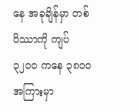နေ အခုချိန်မှာ တစ်ပိဿာကို ကျပ် ၃၂၀၀ ကနေ ၃၈၀၀ အကြားမှာ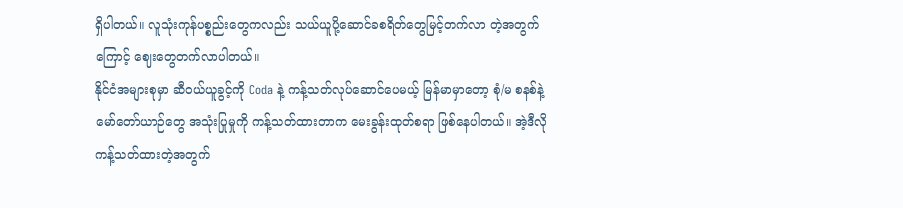ရှိပါတယ်။ လူသုံးကုန်ပစ္စည်းတွေကလည်း သယ်ယူပို့ဆောင်ခစရိတ်တွေမြင့်တက်လာ တဲ့အတွက်ကြောင့် ဈေးတွေတက်လာပါတယ်။
နိုင်ငံအများစုမှာ ဆီဝယ်ယူခွင့်ကို Coda နဲ့ ကန့်သတ်လုပ်ဆောင်ပေမယ့် မြန်မာမှာတော့ စုံ/မ စနစ်နဲ့ မော်တော်ယာဉ်တွေ အသုံးပြုမှုကို ကန့်သတ်ထားတာက မေးခွန်းထုတ်စရာ ဖြစ်နေပါတယ်။ အဲ့ဒီလိုကန့်သတ်ထားတဲ့အတွက်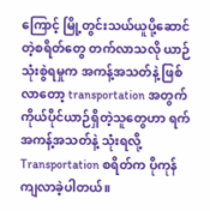ကြောင့် မြို့တွင်းသယ်ယူပို့ဆောင်တဲ့စရိတ်တွေ တက်လာသလို ယာဉ်သုံးစွဲရမှုက အကန့်အသတ်နဲ့ ဖြစ်လာတော့ transportation အတွက် ကိုယ်ပိုင်ယာဉ်ရှိတဲ့သူတွေဟာ ရက်အကန့်အသတ်နဲ့ သုံးရလို့ Transportation စရိတ်က ပိုကုန်ကျလာခဲ့ပါတယ်။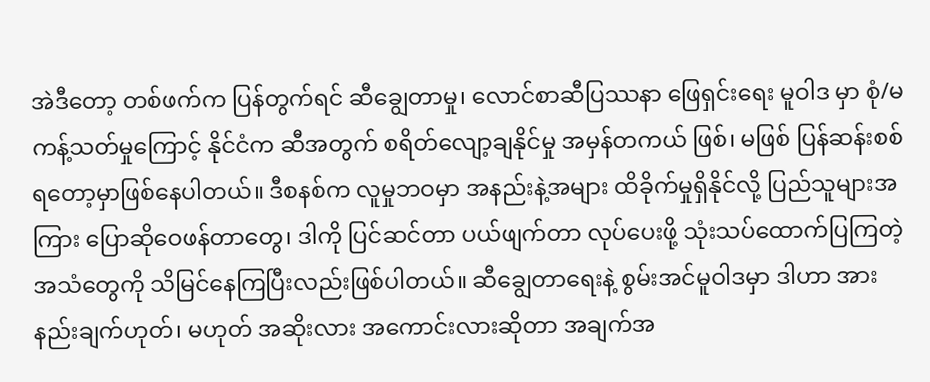အဲဒီတော့ တစ်ဖက်က ပြန်တွက်ရင် ဆီချွေတာမှု၊ လောင်စာဆီပြဿနာ ဖြေရှင်းရေး မူဝါဒ မှာ စုံ/မ ကန့်သတ်မှုကြောင့် နိုင်ငံက ဆီအတွက် စရိတ်လျော့ချနိုင်မှု အမှန်တကယ် ဖြစ်၊ မဖြစ် ပြန်ဆန်းစစ် ရတော့မှာဖြစ်နေပါတယ်။ ဒီစနစ်က လူမှုဘဝမှာ အနည်းနဲ့အများ ထိခိုက်မှုရှိနိုင်လို့ ပြည်သူများအကြား ပြောဆိုဝေဖန်တာတွေ၊ ဒါကို ပြင်ဆင်တာ ပယ်ဖျက်တာ လုပ်ပေးဖို့ သုံးသပ်ထောက်ပြကြတဲ့ အသံတွေကို သိမြင်နေကြပြီးလည်းဖြစ်ပါတယ်။ ဆီချွေတာရေးနဲ့ စွမ်းအင်မူဝါဒမှာ ဒါဟာ အားနည်းချက်ဟုတ်၊ မဟုတ် အဆိုးလား အကောင်းလားဆိုတာ အချက်အ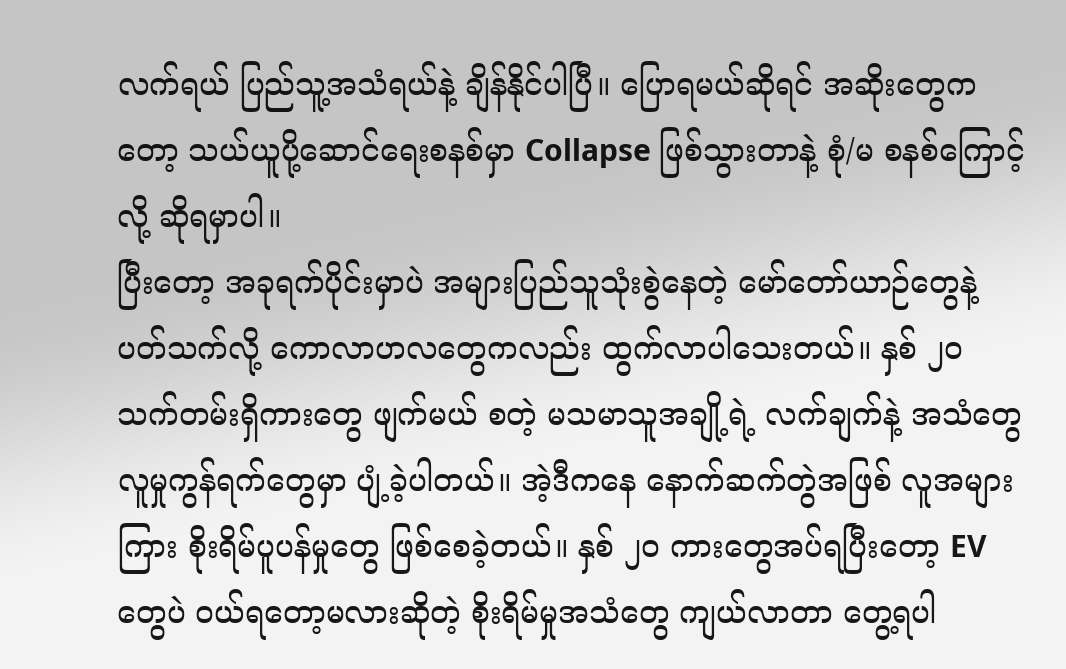လက်ရယ် ပြည်သူ့အသံရယ်နဲ့ ချိန်နိုင်ပါပြီ။ ပြောရမယ်ဆိုရင် အဆိုးတွေကတော့ သယ်ယူပို့ဆောင်ရေးစနစ်မှာ Collapse ဖြစ်သွားတာနဲ့ စုံ/မ စနစ်ကြောင့်လို့ ဆိုရမှာပါ။
ပြီးတော့ အခုရက်ပိုင်းမှာပဲ အများပြည်သူသုံးစွဲနေတဲ့ မော်တော်ယာဉ်တွေနဲ့ ပတ်သက်လို့ ကောလာဟလတွေကလည်း ထွက်လာပါသေးတယ်။ နှစ် ၂၀ သက်တမ်းရှိကားတွေ ဖျက်မယ် စတဲ့ မသမာသူအချို့ရဲ့ လက်ချက်နဲ့ အသံတွေ လူမှုကွန်ရက်တွေမှာ ပျံ့ခဲ့ပါတယ်။ အဲ့ဒီကနေ နောက်ဆက်တွဲအဖြစ် လူအများကြား စိုးရိမ်ပူပန်မှုတွေ ဖြစ်စေခဲ့တယ်။ နှစ် ၂၀ ကားတွေအပ်ရပြီးတော့ EV တွေပဲ ဝယ်ရတော့မလားဆိုတဲ့ စိုးရိမ်မှုအသံတွေ ကျယ်လာတာ တွေ့ရပါ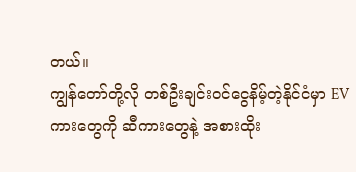တယ်။
ကျွန်တော်တို့လို တစ်ဦးချင်းဝင်ငွေနိမ့်တဲ့နိုင်ငံမှာ EV ကားတွေကို ဆီကားတွေနဲ့ အစားထိုး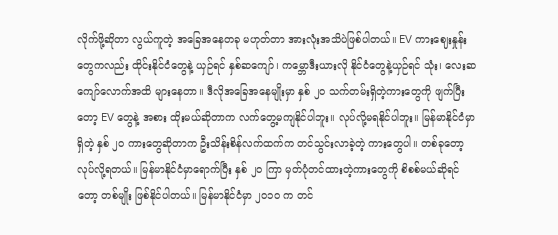လိုက်ဖို့ဆိုတာ လွယ်ကူတဲ့ အခြေအနေတခု မဟုတ်တာ အားလုံးအသိပဲဖြစ်ပါတယ်။ EV ကားဈေးနှုန်းတွေကလည်း ထိုင်းနိုင်ငံတွေနဲ့ ယှဉ်ရင် နှစ်ဆကျော်၊ ကမ္ဘောဒီးယားလို နိုင်ငံတွေနဲ့ယှဉ်ရင် သုံး၊ လေးဆကျော်လောက်အထိ များနေတာ။ ဒီလိုအခြေအနေမျိုးမှာ နှစ် ၂၀ သက်တမ်းရှိတဲ့ကားတွေကို ဖျက်ပြီးတော့ EV တွေနဲ့ အစား ထိုးမယ်ဆိုတာက လက်တွေ့မကျနိုင်ပါဘူး။ လုပ်လို့မရနိုင်ပါဘူး။ မြန်မာနိုင်ငံမှာရှိတဲ့ နှစ် ၂၀ ကားတွေဆိုတာက ဦးသိန်းစိန်လက်ထက်က တင်သွင်းလာခဲ့တဲ့ ကားတွေပါ။ တစ်ခုတော့ လုပ်လို့ရတယ်။ မြန်မာနိုင်ငံမှာရောက်ပြီး နှစ် ၂၀ ကြာ မှတ်ပုံတင်ထားတဲ့ကားတွေကို စိစစ်မယ်ဆိုရင်တော့ တစ်မျိုး ဖြစ်နိုင်ပါတယ်။ မြန်မာနိုင်ငံမှာ ၂၀၁၀ က တင်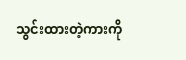သွင်းထားတဲ့ကားကို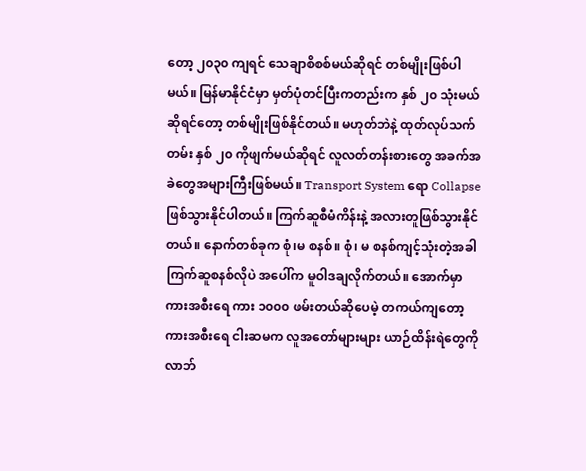တော့ ၂၀၃၀ ကျရင် သေချာစိစစ်မယ်ဆိုရင် တစ်မျိုးဖြစ်ပါမယ်။ မြန်မာနိုင်ငံမှာ မှတ်ပုံတင်ပြီးကတည်းက နှစ် ၂၀ သုံးမယ်ဆိုရင်တော့ တစ်မျိုးဖြစ်နိုင်တယ်။ မဟုတ်ဘဲနဲ့ ထုတ်လုပ်သက်တမ်း နှစ် ၂၀ ကိုဖျက်မယ်ဆိုရင် လူလတ်တန်းစားတွေ အခက်အခဲတွေအများကြီးဖြစ်မယ်။ Transport System ရော Collapse ဖြစ်သွားနိုင်ပါတယ်။ ကြက်ဆူစီမံကိန်းနဲ့ အလားတူဖြစ်သွားနိုင်တယ်။ နောက်တစ်ခုက စုံ၊မ စနစ်။ စုံ၊ မ စနစ်ကျင့်သုံးတဲ့အခါ ကြက်ဆူစနစ်လိုပဲ အပေါ်က မူဝါဒချလိုက်တယ်။ အောက်မှာ ကားအစီးရေ ကား ၁၀၀၀ ဖမ်းတယ်ဆိုပေမဲ့ တကယ်ကျတော့ ကားအစီးရေ ငါးဆမက လူအတော်များများ ယာဉ်ထိန်းရဲတွေကို လာဘ်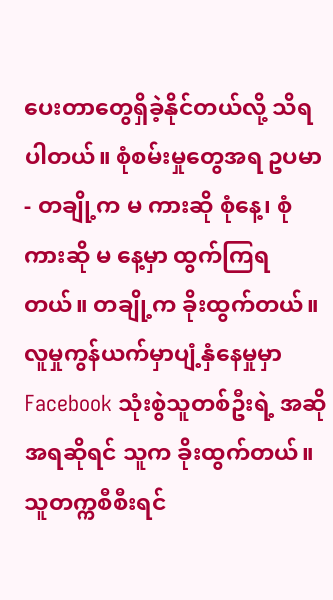ပေးတာတွေရှိခဲ့နိုင်တယ်လို့ သိရပါတယ်။ စုံစမ်းမှုတွေအရ ဥပမာ- တချို့က မ ကားဆို စုံနေ့၊ စုံကားဆို မ နေ့မှာ ထွက်ကြရတယ်။ တချို့က ခိုးထွက်တယ်။ လူမှုကွန်ယက်မှာပျံ့နှံနေမှုမှာ Facebook သုံးစွဲသူတစ်ဦးရဲ့ အဆိုအရဆိုရင် သူက ခိုးထွက်တယ်။ သူတက္ကစီစီးရင်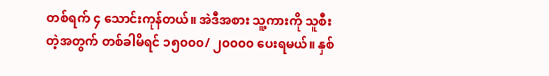တစ်ရက် ၄ သောင်းကုန်တယ်။ အဲဒီအစား သူ့ကားကို သူစီးတဲ့အတွက် တစ်ခါမိရင် ၁၅၀၀၀/ ၂၀၀၀၀ ပေးရမယ်။ နှစ်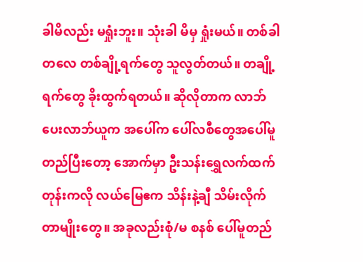ခါမိလည်း မရှုံးဘူး။ သုံးခါ မိမှ ရှုံးမယ်။ တစ်ခါတလေ တစ်ချို့ရက်တွေ သူလွတ်တယ်။ တချို့ရက်တွေ ခိုးထွက်ရတယ်။ ဆိုလိုတာက လာဘ်ပေးလာဘ်ယူက အပေါ်က ပေါ်လစီတွေအပေါ်မူတည်ပြီးတော့ အောက်မှာ ဦးသန်းရွှေလက်ထက်တုန်းကလို လယ်မြေဧက သိန်းနဲ့ချီ သိမ်းလိုက်တာမျိုးတွေ။ အခုလည်းစုံ/မ စနစ် ပေါ်မူတည်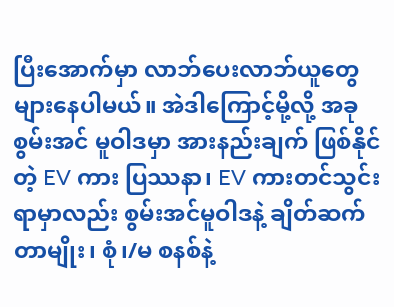ပြီးအောက်မှာ လာဘ်ပေးလာဘ်ယူတွေ များနေပါမယ်။ အဲဒါကြောင့်မို့လို့ အခုစွမ်းအင် မူဝါဒမှာ အားနည်းချက် ဖြစ်နိုင်တဲ့ EV ကား ပြဿနာ၊ EV ကားတင်သွင်းရာမှာလည်း စွမ်းအင်မူဝါဒနဲ့ ချိတ်ဆက်တာမျိုး၊ စုံ၊/မ စနစ်နဲ့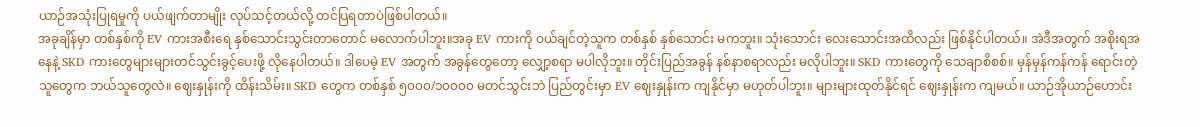ယာဉ်အသုံးပြုရမှုကို ပယ်ဖျက်တာမျိုး လုပ်သင့်တယ်လို့ တင်ပြရတာပဲဖြစ်ပါတယ်။
အခုချိန်မှာ တစ်နှစ်ကို EV ကားအစီးရေ နှစ်သောင်းသွင်းတာတောင် မလောက်ပါဘူး။အခု EV ကားကို ဝယ်ချင်တဲ့သူက တစ်နှစ် နှစ်သောင်း မကဘူး။ သုံးသောင်း လေးသောင်းအထိလည်း ဖြစ်နိုင်ပါတယ်။ အဲဒီအတွက် အစိုးရအနေနဲ့ SKD ကားတွေများများတင်သွင်းခွင့်ပေးဖို့ လိုနေပါတယ်။ ဒါပေမဲ့ EV အတွက် အခွန်တွေတော့ လျှော့စရာ မပါလိုဘူး။ တိုင်းပြည်အခွန် နစ်နာစရာလည်း မလိုပါဘူး။ SKD ကားတွေကို သေချာစိစစ်။ မှန်မှန်ကန်ကန် ရောင်းတဲ့သူတွေက ဘယ်သူတွေလဲ။ ဈေးနှုန်းကို ထိန်းသိမ်း။ SKD တွေက တစ်နှစ် ၅၀၀၀/၁၀၀၀၀ မတင်သွင်းဘဲ ပြည်တွင်းမှာ EV ဈေးနှုန်းက ကျနိုင်မှာ မဟုတ်ပါဘူး။ များများထုတ်နိုင်ရင် ဈေးနှုန်းက ကျမယ်။ ယာဉ်အိုယာဉ်ဟောင်း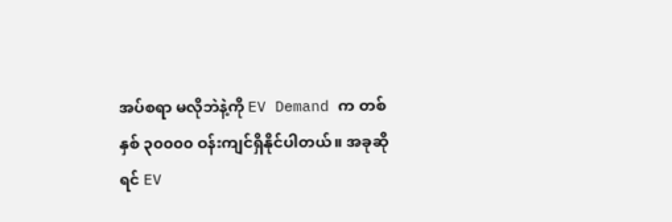အပ်စရာ မလိုဘဲနဲ့ကို EV Demand က တစ်နှစ် ၃၀၀၀၀ ဝန်းကျင်ရှိနိုင်ပါတယ်။ အခုဆိုရင် EV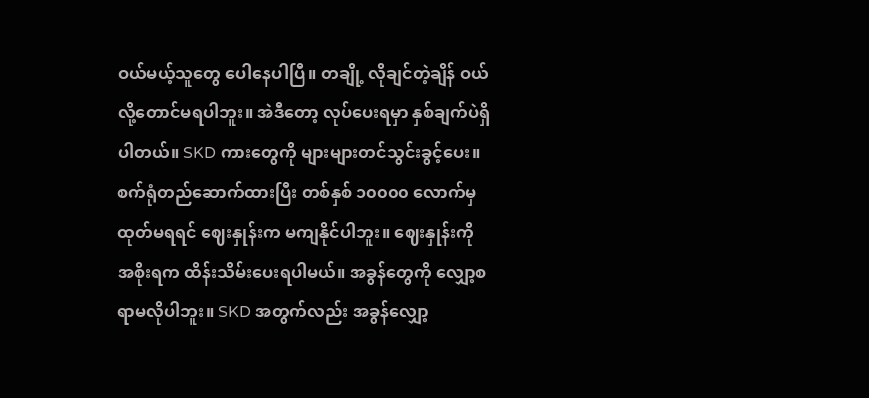ဝယ်မယ့်သူတွေ ပေါနေပါပြီ။ တချို့ လိုချင်တဲ့ချိန် ဝယ်လို့တောင်မရပါဘူး။ အဲဒီတော့ လုပ်ပေးရမှာ နှစ်ချက်ပဲရှိပါတယ်။ SKD ကားတွေကို များများတင်သွင်းခွင့်ပေး။ စက်ရုံတည်ဆောက်ထားပြီး တစ်နှစ် ၁၀၀၀၀ လောက်မှ ထုတ်မရရင် ဈေးနှုန်းက မကျနိုင်ပါဘူး။ ဈေးနှုန်းကို အစိုးရက ထိန်းသိမ်းပေးရပါမယ်။ အခွန်တွေကို လျှော့စရာမလိုပါဘူး။ SKD အတွက်လည်း အခွန်လျှော့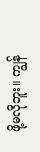ဖို့မလိုဘူး။ ကျွန်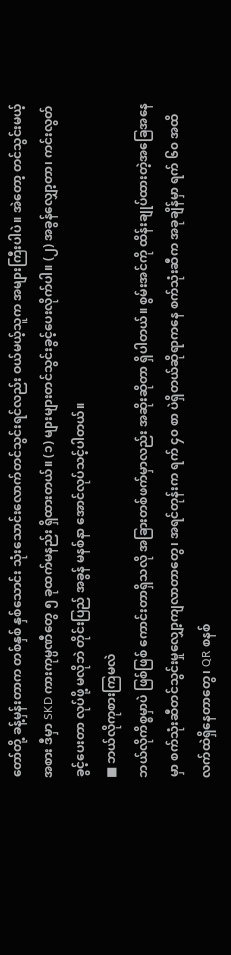တော်တို့ ခန့်မှန်းတာက တစ်နှစ် နှစ်သောင်း သုံးသောင်းလောက်တင်သွင်းရင်လည်း ဝယ်မယ့်သူက အများကြီးပါပဲ။ အဲတော့ တင်သွင်းမယ့်အစား ဒီမှာ SKD ကားကုမ္ပဏီတွေ ၅ ခုထက်မနည်း ရှိထားတယ်။ (၁) များများတင်သွင်းခွင့်ပေးလိုက်ပါ။ (၂) အခွန်လျှော့တာ၊ ကင်းလွတ်ခွင့်ပေးတာ လုပ်ဖို့ မလိုဘဲ တိုင်းပြည် အခွန် မနစ်နာ အောင်လုပ်သင့်ပါတယ်။
■ ဘယ်လိုကုစားကြမလဲ
ဘယ်လိုကိစ္စမှာပဲ ဖြစ်ဖြစ် ကောင်းတာရှိသလို အခြားတစ်ဖက်မှာလည်း အဆိုးဆိုတာ ရှိပါတယ်။ စွမ်းအင်ကို ထိန်းချုပ်ထားတဲ့အခြေအနေမှာ စက်သုံးဆီတင်သွင်းမှုလျှော့ကျလာတာတွေ၊ အရင်တုန်းက ရက် ၄၀ စာ ပဲရှိတယ်ဆိုရာကနေ စက်သုံးဆီက အခုချိန်မှာ ရက် ၆၀ အထိ လက်ထဲရှိနေတာတွေ၊ QR စနစ်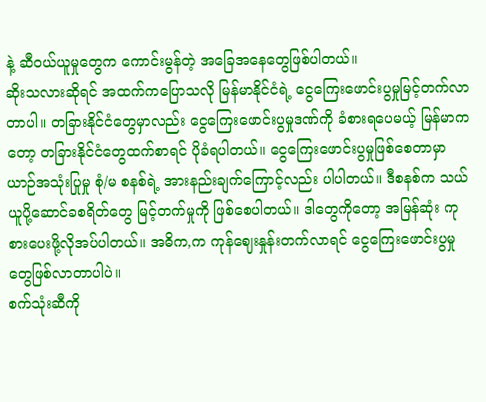နဲ့ ဆီဝယ်ယူမှုတွေက ကောင်းမွန်တဲ့ အခြေအနေတွေဖြစ်ပါတယ်။
ဆိုးသလားဆိုရင် အထက်ကပြောသလို မြန်မာနိုင်ငံရဲ့ ငွေကြေးဖောင်းပွမှုမြင့်တက်လာတာပါ။ တခြားနိုင်ငံတွေမှာလည်း ငွေကြေးဖောင်းပွမှုဒဏ်ကို ခံစားရပေမယ့် မြန်မာကတော့ တခြားနိုင်ငံတွေထက်စာရင် ပိုခံရပါတယ်။ ငွေကြေးဖောင်းပွမှုဖြစ်စေတာမှာ ယာဉ်အသုံးပြုမှု စုံ/မ စနစ်ရဲ့ အားနည်းချက်ကြောင့်လည်း ပါပါတယ်။ ဒီစနစ်က သယ်ယူပို့ဆောင်ခစရိတ်တွေ မြင့်တက်မှုကို ဖြစ်စေပါတယ်။ ဒါတွေကိုတော့ အမြန်ဆုံး ကုစားပေးဖို့လိုအပ်ပါတယ်။ အဓိက,က ကုန်ဈေးနှုန်းတက်လာရင် ငွေကြေးဖောင်းပွမှုတွေဖြစ်လာတာပါပဲ။
စက်သုံးဆီကို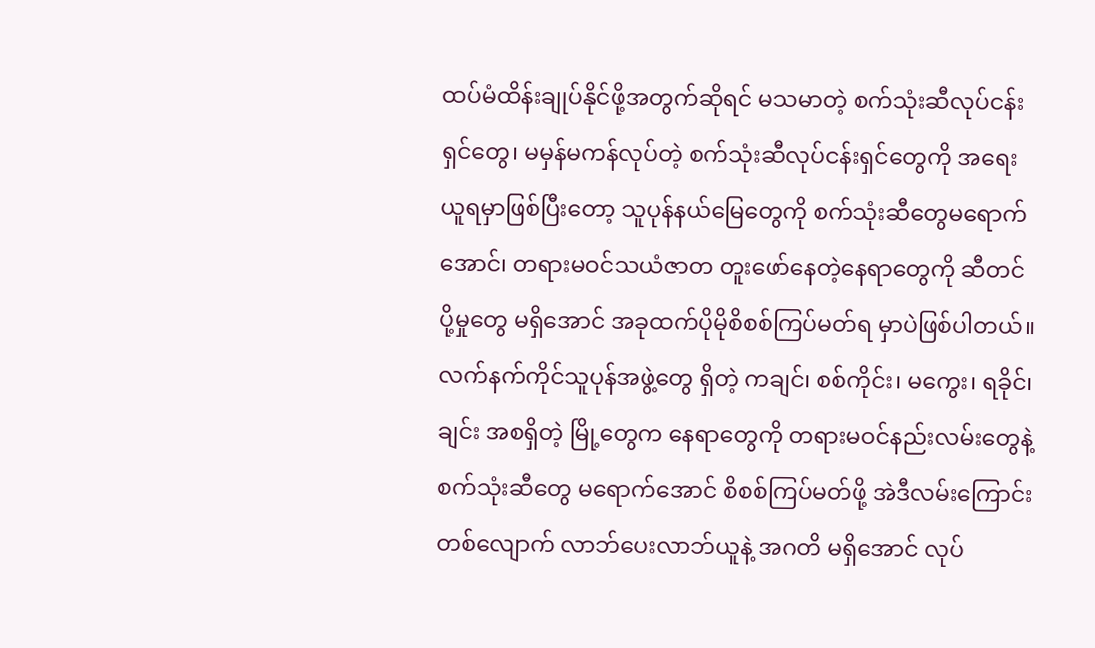ထပ်မံထိန်းချုပ်နိုင်ဖို့အတွက်ဆိုရင် မသမာတဲ့ စက်သုံးဆီလုပ်ငန်းရှင်တွေ၊ မမှန်မကန်လုပ်တဲ့ စက်သုံးဆီလုပ်ငန်းရှင်တွေကို အရေးယူရမှာဖြစ်ပြီးတော့ သူပုန်နယ်မြေတွေကို စက်သုံးဆီတွေမရောက်အောင်၊ တရားမဝင်သယံဇာတ တူးဖော်နေတဲ့နေရာတွေကို ဆီတင်ပို့မှုတွေ မရှိအောင် အခုထက်ပိုမိုစိစစ်ကြပ်မတ်ရ မှာပဲဖြစ်ပါတယ်။ လက်နက်ကိုင်သူပုန်အဖွဲ့တွေ ရှိတဲ့ ကချင်၊ စစ်ကိုင်း၊ မကွေး၊ ရခိုင်၊ ချင်း အစရှိတဲ့ မြို့တွေက နေရာတွေကို တရားမဝင်နည်းလမ်းတွေနဲ့ စက်သုံးဆီတွေ မရောက်အောင် စိစစ်ကြပ်မတ်ဖို့ အဲဒီလမ်းကြောင်းတစ်လျောက် လာဘ်ပေးလာဘ်ယူနဲ့ အဂတိ မရှိအောင် လုပ်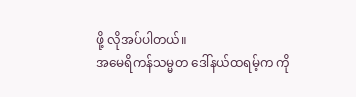ဖို့ လိုအပ်ပါတယ်။
အမေရိကန်သမ္မတ ဒေါ်နယ်ထရမ့်က ကို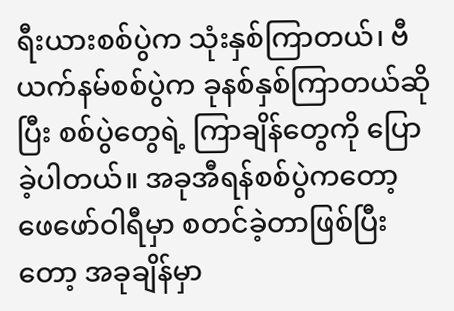ရီးယားစစ်ပွဲက သုံးနှစ်ကြာတယ်၊ ဗီယက်နမ်စစ်ပွဲက ခုနစ်နှစ်ကြာတယ်ဆိုပြီး စစ်ပွဲတွေရဲ့ ကြာချိန်တွေကို ပြောခဲ့ပါတယ်။ အခုအီရန်စစ်ပွဲကတော့ ဖေဖော်ဝါရီမှာ စတင်ခဲ့တာဖြစ်ပြီးတော့ အခုချိန်မှာ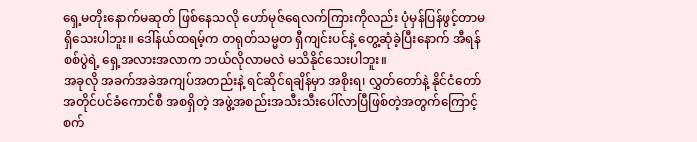ရှေ့မတိုးနောက်မဆုတ် ဖြစ်နေသလို ဟော်မုဇ်ရေလက်ကြားကိုလည်း ပုံမှန်ပြန်ဖွင့်တာမရှိသေးပါဘူး။ ဒေါ်နယ်ထရမ့်က တရုတ်သမ္မတ ရှီကျင်းပင်နဲ့ တွေ့ဆုံခဲ့ပြီးနောက် အီရန်စစ်ပွဲရဲ့ ရှေ့အလားအလာက ဘယ်လိုလာမလဲ မသိနိုင်သေးပါဘူး။
အခုလို အခက်အခဲအကျပ်အတည်းနဲ့ ရင်ဆိုင်ရချိန်မှာ အစိုးရ၊ လွှတ်တော်နဲ့ နိုင်ငံတော်အတိုင်ပင်ခံကောင်စီ အစရှိတဲ့ အဖွဲ့အစည်းအသီးသီးပေါ်လာပြီဖြစ်တဲ့အတွက်ကြောင့် စက်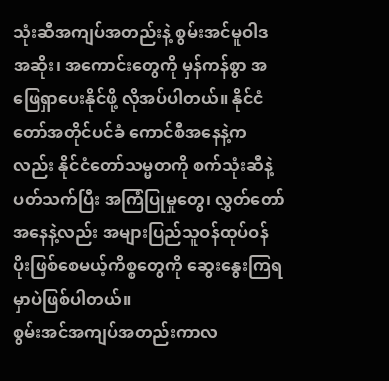သုံးဆီအကျပ်အတည်းနဲ့ စွမ်းအင်မူဝါဒ အဆိုး၊ အကောင်းတွေကို မှန်ကန်စွာ အဖြေရှာပေးနိုင်ဖို့ လိုအပ်ပါတယ်။ နိုင်ငံတော်အတိုင်ပင်ခံ ကောင်စီအနေနဲ့ကလည်း နိုင်ငံတော်သမ္မတကို စက်သုံးဆီနဲ့ ပတ်သက်ပြီး အကြံပြုမှုတွေ၊ လွှတ်တော်အနေနဲ့လည်း အများပြည်သူဝန်ထုပ်ဝန်ပိုးဖြစ်စေမယ့်ကိစ္စတွေကို ဆွေးနွေးကြရမှာပဲဖြစ်ပါတယ်။
စွမ်းအင်အကျပ်အတည်းကာလ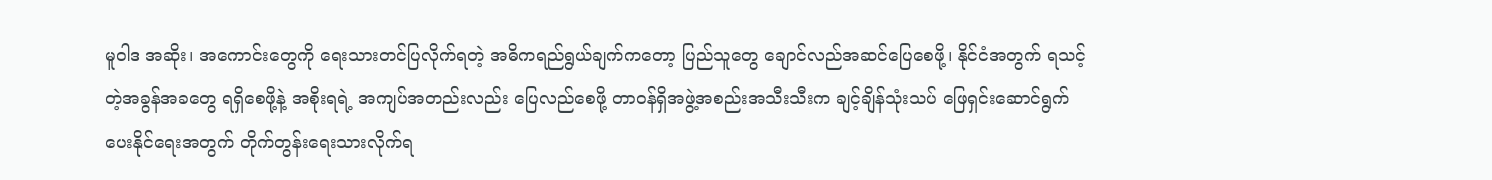မူဝါဒ အဆိုး၊ အကောင်းတွေကို ရေးသားတင်ပြလိုက်ရတဲ့ အဓိကရည်ရွယ်ချက်ကတော့ ပြည်သူတွေ ချောင်လည်အဆင်ပြေစေဖို့၊ နိုင်ငံအတွက် ရသင့်တဲ့အခွန်အခတွေ ရရှိစေဖို့နဲ့ အစိုးရရဲ့ အကျပ်အတည်းလည်း ပြေလည်စေဖို့ တာဝန်ရှိအဖွဲ့အစည်းအသီးသီးက ချင့်ချိန်သုံးသပ် ဖြေရှင်းဆောင်ရွက်ပေးနိုင်ရေးအတွက် တိုက်တွန်းရေးသားလိုက်ရ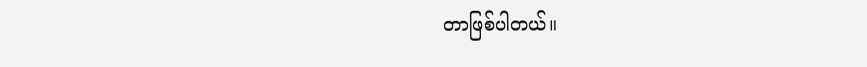တာဖြစ်ပါတယ်။